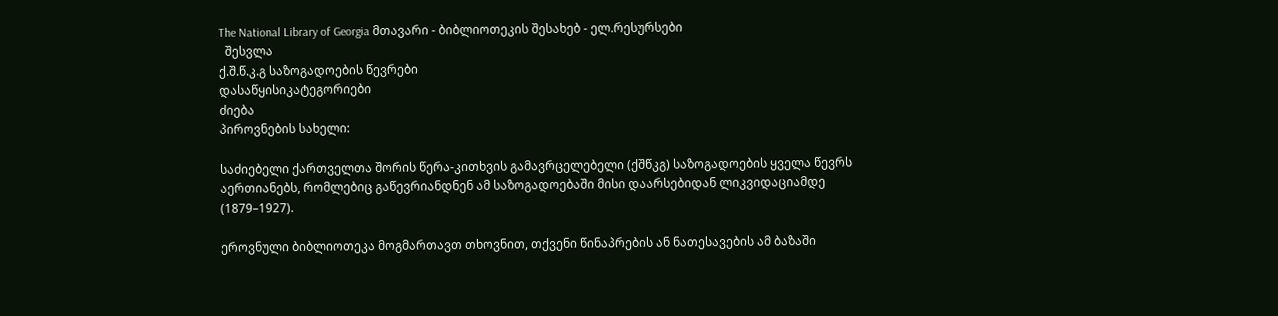The National Library of Georgia მთავარი - ბიბლიოთეკის შესახებ - ელ.რესურსები
  შესვლა
ქ.შ.წ.კ.გ საზოგადოების წევრები
დასაწყისიკატეგორიები
ძიება
პიროვნების სახელი:

საძიებელი ქართველთა შორის წერა-კითხვის გამავრცელებელი (ქშწკგ) საზოგადოების ყველა წევრს აერთიანებს, რომლებიც გაწევრიანდნენ ამ საზოგადოებაში მისი დაარსებიდან ლიკვიდაციამდე (1879–1927).

ეროვნული ბიბლიოთეკა მოგმართავთ თხოვნით, თქვენი წინაპრების ან ნათესავების ამ ბაზაში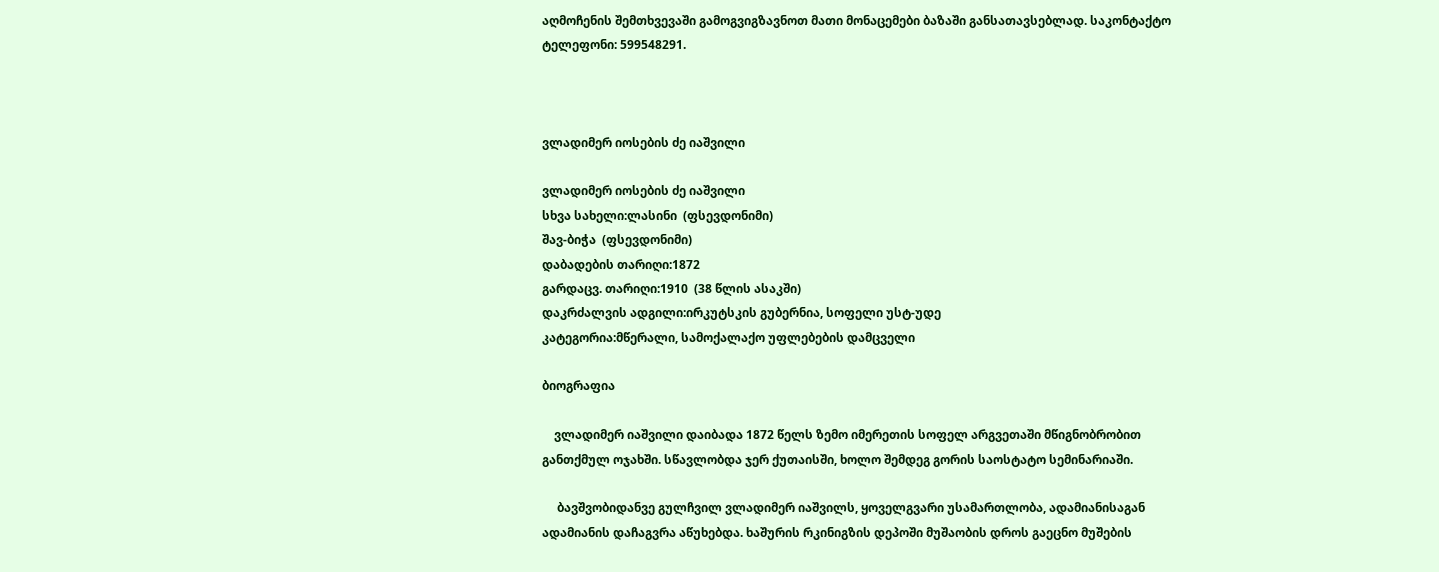აღმოჩენის შემთხვევაში გამოგვიგზავნოთ მათი მონაცემები ბაზაში განსათავსებლად. საკონტაქტო ტელეფონი: 599548291.



ვლადიმერ იოსების ძე იაშვილი

ვლადიმერ იოსების ძე იაშვილი
სხვა სახელი:ლასინი  (ფსევდონიმი)
შავ-ბიჭა  (ფსევდონიმი)
დაბადების თარიღი:1872
გარდაცვ. თარიღი:1910  (38 წლის ასაკში)
დაკრძალვის ადგილი:ირკუტსკის გუბერნია, სოფელი უსტ-უდე
კატეგორია:მწერალი, სამოქალაქო უფლებების დამცველი

ბიოგრაფია

    ვლადიმერ იაშვილი დაიბადა 1872 წელს ზემო იმერეთის სოფელ არგვეთაში მწიგნობრობით განთქმულ ოჯახში. სწავლობდა ჯერ ქუთაისში, ხოლო შემდეგ გორის საოსტატო სემინარიაში.

     ბავშვობიდანვე გულჩვილ ვლადიმერ იაშვილს, ყოველგვარი უსამართლობა, ადამიანისაგან ადამიანის დაჩაგვრა აწუხებდა. ხაშურის რკინიგზის დეპოში მუშაობის დროს გაეცნო მუშების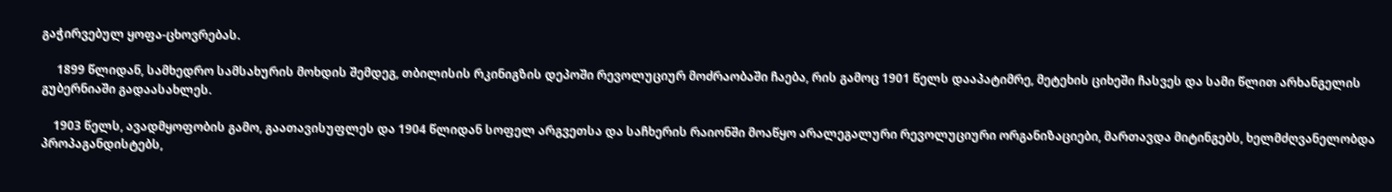გაჭირვებულ ყოფა-ცხოვრებას.

     1899 წლიდან, სამხედრო სამსახურის მოხდის შემდეგ, თბილისის რკინიგზის დეპოში რევოლუციურ მოძრაობაში ჩაება, რის გამოც 1901 წელს დააპატიმრე, მეტეხის ციხეში ჩასვეს და სამი წლით არხანგელის გუბერნიაში გადაასახლეს.

    1903 წელს, ავადმყოფობის გამო, გაათავისუფლეს და 1904 წლიდან სოფელ არგვეთსა და საჩხერის რაიონში მოაწყო არალეგალური რევოლუციური ორგანიზაციები, მართავდა მიტინგებს, ხელმძღვანელობდა პროპაგანდისტებს,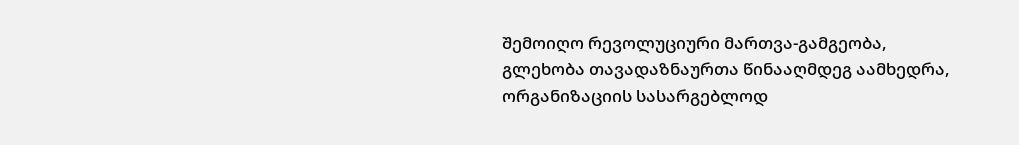შემოიღო რევოლუციური მართვა-გამგეობა, გლეხობა თავადაზნაურთა წინააღმდეგ აამხედრა, ორგანიზაციის სასარგებლოდ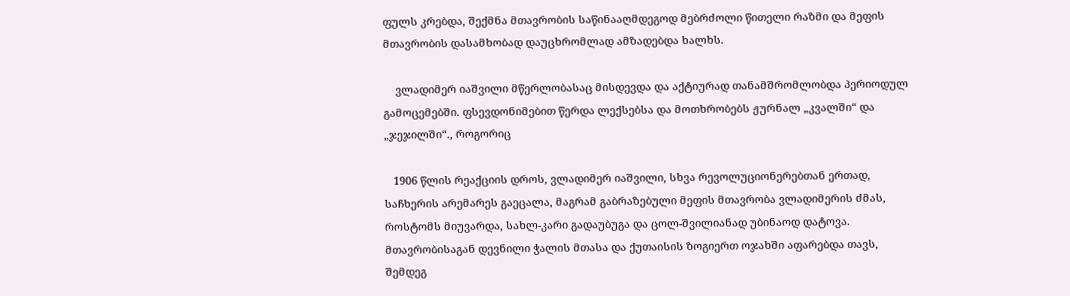ფულს კრებდა, შექმნა მთავრობის საწინააღმდეგოდ მებრძოლი წითელი რაზმი და მეფის მთავრობის დასამხობად დაუცხრომლად ამზადებდა ხალხს.

    ვლადიმერ იაშვილი მწერლობასაც მისდევდა და აქტიურად თანამშრომლობდა პერიოდულ გამოცემებში. ფსევდონიმებით წერდა ლექსებსა და მოთხრობებს ჟურნალ „კვალში“ და „ჯეჯილში“., როგორიც

   1906 წლის რეაქციის დროს, ვლადიმერ იაშვილი, სხვა რევოლუციონერებთან ერთად, საჩხერის არემარეს გაეცალა, მაგრამ გაბრაზებული მეფის მთავრობა ვლადიმერის ძმას, როსტომს მიუვარდა, სახლ-კარი გადაუბუგა და ცოლ-შვილიანად უბინაოდ დატოვა. მთავრობისაგან დევნილი ჭალის მთასა და ქუთაისის ზოგიერთ ოჯახში აფარებდა თავს, შემდეგ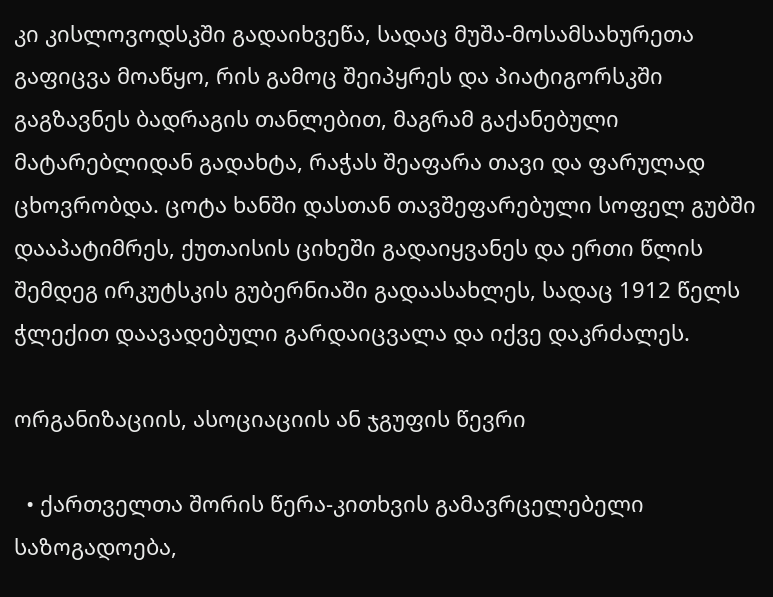კი კისლოვოდსკში გადაიხვეწა, სადაც მუშა-მოსამსახურეთა გაფიცვა მოაწყო, რის გამოც შეიპყრეს და პიატიგორსკში გაგზავნეს ბადრაგის თანლებით, მაგრამ გაქანებული მატარებლიდან გადახტა, რაჭას შეაფარა თავი და ფარულად ცხოვრობდა. ცოტა ხანში დასთან თავშეფარებული სოფელ გუბში დააპატიმრეს, ქუთაისის ციხეში გადაიყვანეს და ერთი წლის შემდეგ ირკუტსკის გუბერნიაში გადაასახლეს, სადაც 1912 წელს ჭლექით დაავადებული გარდაიცვალა და იქვე დაკრძალეს.

ორგანიზაციის, ასოციაციის ან ჯგუფის წევრი

  • ქართველთა შორის წერა-კითხვის გამავრცელებელი საზოგადოება,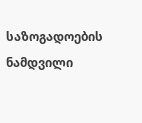საზოგადოების ნამდვილი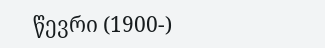წევრი (1900-)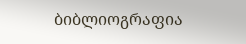ბიბლიოგრაფია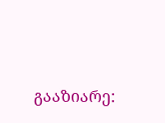გააზიარე: